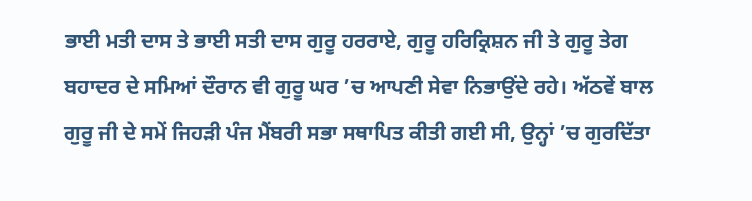ਭਾਈ ਮਤੀ ਦਾਸ ਤੇ ਭਾਈ ਸਤੀ ਦਾਸ ਗੁਰੂ ਹਰਰਾਏ, ਗੁਰੂ ਹਰਿਕ੍ਰਿਸ਼ਨ ਜੀ ਤੇ ਗੁਰੂ ਤੇਗ ਬਹਾਦਰ ਦੇ ਸਮਿਆਂ ਦੌਰਾਨ ਵੀ ਗੁਰੂ ਘਰ ’ਚ ਆਪਣੀ ਸੇਵਾ ਨਿਭਾਉਂਦੇ ਰਹੇ। ਅੱਠਵੇਂ ਬਾਲ ਗੁਰੂ ਜੀ ਦੇ ਸਮੇਂ ਜਿਹੜੀ ਪੰਜ ਮੈਂਬਰੀ ਸਭਾ ਸਥਾਪਿਤ ਕੀਤੀ ਗਈ ਸੀ, ਉਨ੍ਹਾਂ ’ਚ ਗੁਰਦਿੱਤਾ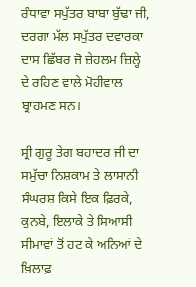ਰੰਧਾਵਾ ਸਪੁੱਤਰ ਬਾਬਾ ਬੁੱਢਾ ਜੀ, ਦਰਗਾ ਮੱਲ ਸਪੁੱਤਰ ਦਵਾਰਕਾ ਦਾਸ ਛਿੱਬਰ ਜੋ ਜ਼ੇਹਲਮ ਜ਼ਿਲ੍ਹੇ ਦੇ ਰਹਿਣ ਵਾਲੇ ਮੋਹੀਵਾਲ ਬ੍ਰਾਹਮਣ ਸਨ।

ਸ੍ਰੀ ਗੁਰੂ ਤੇਗ ਬਹਾਦਰ ਜੀ ਦਾ ਸਮੁੱਚਾ ਨਿਸ਼ਕਾਮ ਤੇ ਲਾਸਾਨੀ ਸੰਘਰਸ਼ ਕਿਸੇ ਇਕ ਫ਼ਿਰਕੇ, ਕੁਨਬੇ, ਇਲਾਕੇ ਤੇ ਸਿਆਸੀ ਸੀਮਾਵਾਂ ਤੋਂ ਹਟ ਕੇ ਅਨਿਆਂ ਦੇ ਖ਼ਿਲਾਫ਼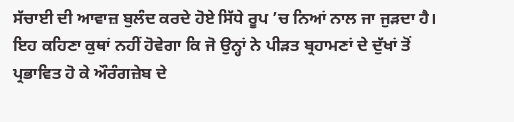ਸੱਚਾਈ ਦੀ ਆਵਾਜ਼ ਬੁਲੰਦ ਕਰਦੇ ਹੋਏ ਸਿੱਧੇ ਰੂਪ ’ਚ ਨਿਆਂ ਨਾਲ ਜਾ ਜੁੜਦਾ ਹੈ। ਇਹ ਕਹਿਣਾ ਕੁਥਾਂ ਨਹੀਂ ਹੋਵੇਗਾ ਕਿ ਜੋ ਉਨ੍ਹਾਂ ਨੇ ਪੀੜਤ ਬ੍ਰਹਾਮਣਾਂ ਦੇ ਦੁੱਖਾਂ ਤੋਂ ਪ੍ਰਭਾਵਿਤ ਹੋ ਕੇ ਔਰੰਗਜ਼ੇਬ ਦੇ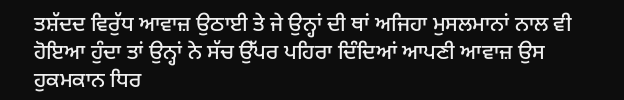ਤਸ਼ੱਦਦ ਵਿਰੁੱਧ ਆਵਾਜ਼ ਉਠਾਈ ਤੇ ਜੇ ਉਨ੍ਹਾਂ ਦੀ ਥਾਂ ਅਜਿਹਾ ਮੁਸਲਮਾਨਾਂ ਨਾਲ ਵੀ ਹੋਇਆ ਹੁੰਦਾ ਤਾਂ ਉਨ੍ਹਾਂ ਨੇ ਸੱਚ ਉੱਪਰ ਪਹਿਰਾ ਦਿੰਦਿਆਂ ਆਪਣੀ ਆਵਾਜ਼ ਉਸ ਹੁਕਮਕਾਨ ਧਿਰ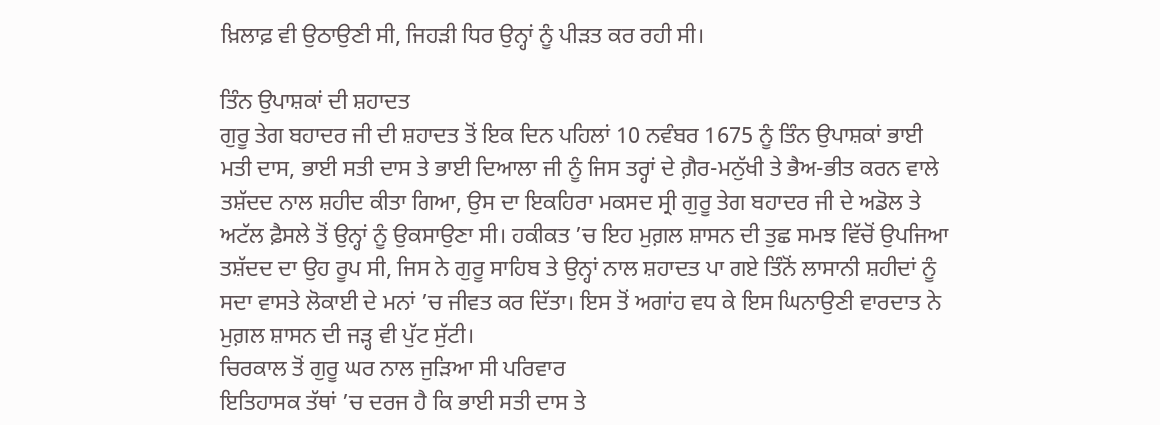ਖ਼ਿਲਾਫ਼ ਵੀ ਉਠਾਉਣੀ ਸੀ, ਜਿਹੜੀ ਧਿਰ ਉਨ੍ਹਾਂ ਨੂੰ ਪੀੜਤ ਕਰ ਰਹੀ ਸੀ।

ਤਿੰਨ ਉਪਾਸ਼ਕਾਂ ਦੀ ਸ਼ਹਾਦਤ
ਗੁਰੂ ਤੇਗ ਬਹਾਦਰ ਜੀ ਦੀ ਸ਼ਹਾਦਤ ਤੋਂ ਇਕ ਦਿਨ ਪਹਿਲਾਂ 10 ਨਵੰਬਰ 1675 ਨੂੰ ਤਿੰਨ ਉਪਾਸ਼ਕਾਂ ਭਾਈ ਮਤੀ ਦਾਸ, ਭਾਈ ਸਤੀ ਦਾਸ ਤੇ ਭਾਈ ਦਿਆਲਾ ਜੀ ਨੂੰ ਜਿਸ ਤਰ੍ਹਾਂ ਦੇ ਗ਼ੈਰ-ਮਨੁੱਖੀ ਤੇ ਭੈਅ-ਭੀਤ ਕਰਨ ਵਾਲੇ ਤਸ਼ੱਦਦ ਨਾਲ ਸ਼ਹੀਦ ਕੀਤਾ ਗਿਆ, ਉਸ ਦਾ ਇਕਹਿਰਾ ਮਕਸਦ ਸ੍ਰੀ ਗੁਰੂ ਤੇਗ ਬਹਾਦਰ ਜੀ ਦੇ ਅਡੋਲ ਤੇ ਅਟੱਲ ਫ਼ੈਸਲੇ ਤੋਂ ਉਨ੍ਹਾਂ ਨੂੰ ਉਕਸਾਉਣਾ ਸੀ। ਹਕੀਕਤ ’ਚ ਇਹ ਮੁਗ਼ਲ ਸ਼ਾਸਨ ਦੀ ਤੁਛ ਸਮਝ ਵਿੱਚੋਂ ਉਪਜਿਆ ਤਸ਼ੱਦਦ ਦਾ ਉਹ ਰੂਪ ਸੀ, ਜਿਸ ਨੇ ਗੁਰੂ ਸਾਹਿਬ ਤੇ ਉਨ੍ਹਾਂ ਨਾਲ ਸ਼ਹਾਦਤ ਪਾ ਗਏ ਤਿੰਨੋਂ ਲਾਸਾਨੀ ਸ਼ਹੀਦਾਂ ਨੂੰ ਸਦਾ ਵਾਸਤੇ ਲੋਕਾਈ ਦੇ ਮਨਾਂ ’ਚ ਜੀਵਤ ਕਰ ਦਿੱਤਾ। ਇਸ ਤੋਂ ਅਗਾਂਹ ਵਧ ਕੇ ਇਸ ਘਿਨਾਉਣੀ ਵਾਰਦਾਤ ਨੇ ਮੁਗ਼ਲ ਸ਼ਾਸਨ ਦੀ ਜੜ੍ਹ ਵੀ ਪੁੱਟ ਸੁੱਟੀ।
ਚਿਰਕਾਲ ਤੋਂ ਗੁਰੂ ਘਰ ਨਾਲ ਜੁੜਿਆ ਸੀ ਪਰਿਵਾਰ
ਇਤਿਹਾਸਕ ਤੱਥਾਂ ’ਚ ਦਰਜ ਹੈ ਕਿ ਭਾਈ ਸਤੀ ਦਾਸ ਤੇ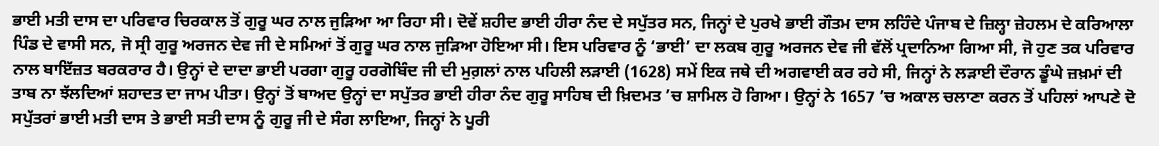ਭਾਈ ਮਤੀ ਦਾਸ ਦਾ ਪਰਿਵਾਰ ਚਿਰਕਾਲ ਤੋਂ ਗੁਰੂ ਘਰ ਨਾਲ ਜੁੜਿਆ ਆ ਰਿਹਾ ਸੀ। ਦੋਵੇਂ ਸ਼ਹੀਦ ਭਾਈ ਹੀਰਾ ਨੰਦ ਦੇ ਸਪੁੱਤਰ ਸਨ, ਜਿਨ੍ਹਾਂ ਦੇ ਪੁਰਖੇ ਭਾਈ ਗੌਤਮ ਦਾਸ ਲਹਿੰਦੇ ਪੰਜਾਬ ਦੇ ਜ਼ਿਲ੍ਹਾ ਜ਼ੇਹਲਮ ਦੇ ਕਰਿਆਲਾ ਪਿੰਡ ਦੇ ਵਾਸੀ ਸਨ, ਜੋ ਸ੍ਰੀ ਗੁਰੂ ਅਰਜਨ ਦੇਵ ਜੀ ਦੇ ਸਮਿਆਂ ਤੋਂ ਗੁਰੂ ਘਰ ਨਾਲ ਜੁੜਿਆ ਹੋਇਆ ਸੀ। ਇਸ ਪਰਿਵਾਰ ਨੂੰ ‘ਭਾਈ’ ਦਾ ਲਕਬ ਗੁਰੂ ਅਰਜਨ ਦੇਵ ਜੀ ਵੱਲੋਂ ਪ੍ਰਦਾਨਿਆ ਗਿਆ ਸੀ, ਜੋ ਹੁਣ ਤਕ ਪਰਿਵਾਰ ਨਾਲ ਬਾਇੱਜ਼ਤ ਬਰਕਰਾਰ ਹੈ। ਉਨ੍ਹਾਂ ਦੇ ਦਾਦਾ ਭਾਈ ਪਰਗਾ ਗੁਰੂ ਹਰਗੋਬਿੰਦ ਜੀ ਦੀ ਮੁਗ਼ਲਾਂ ਨਾਲ ਪਹਿਲੀ ਲੜਾਈ (1628) ਸਮੇਂ ਇਕ ਜਥੇ ਦੀ ਅਗਵਾਈ ਕਰ ਰਹੇ ਸੀ, ਜਿਨ੍ਹਾਂ ਨੇ ਲੜਾਈ ਦੌਰਾਨ ਡੂੰਘੇ ਜ਼ਖ਼ਮਾਂ ਦੀ ਤਾਬ ਨਾ ਝੱਲਦਿਆਂ ਸ਼ਹਾਦਤ ਦਾ ਜਾਮ ਪੀਤਾ। ਉਨ੍ਹਾਂ ਤੋਂ ਬਾਅਦ ਉਨ੍ਹਾਂ ਦਾ ਸਪੁੱਤਰ ਭਾਈ ਹੀਰਾ ਨੰਦ ਗੁਰੂ ਸਾਹਿਬ ਦੀ ਖ਼ਿਦਮਤ ’ਚ ਸ਼ਾਮਿਲ ਹੋ ਗਿਆ। ਉਨ੍ਹਾਂ ਨੇ 1657 ’ਚ ਅਕਾਲ ਚਲਾਣਾ ਕਰਨ ਤੋਂ ਪਹਿਲਾਂ ਆਪਣੇ ਦੋ ਸਪੁੱਤਰਾਂ ਭਾਈ ਮਤੀ ਦਾਸ ਤੇ ਭਾਈ ਸਤੀ ਦਾਸ ਨੂੰ ਗੁਰੂ ਜੀ ਦੇ ਸੰਗ ਲਾਇਆ, ਜਿਨ੍ਹਾਂ ਨੇ ਪੂਰੀ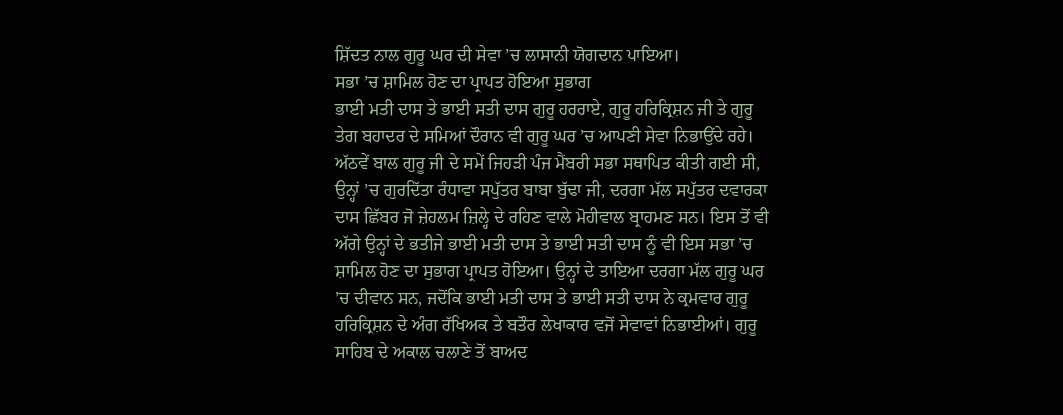ਸ਼ਿੱਦਤ ਨਾਲ ਗੁਰੂ ਘਰ ਦੀ ਸੇਵਾ ’ਚ ਲਾਸਾਨੀ ਯੋਗਦਾਨ ਪਾਇਆ।
ਸਭਾ ’ਚ ਸ਼ਾਮਿਲ ਹੋਣ ਦਾ ਪ੍ਰਾਪਤ ਹੋਇਆ ਸੁਭਾਗ
ਭਾਈ ਮਤੀ ਦਾਸ ਤੇ ਭਾਈ ਸਤੀ ਦਾਸ ਗੁਰੂ ਹਰਰਾਏ, ਗੁਰੂ ਹਰਿਕ੍ਰਿਸ਼ਨ ਜੀ ਤੇ ਗੁਰੂ ਤੇਗ ਬਹਾਦਰ ਦੇ ਸਮਿਆਂ ਦੌਰਾਨ ਵੀ ਗੁਰੂ ਘਰ ’ਚ ਆਪਣੀ ਸੇਵਾ ਨਿਭਾਉਂਦੇ ਰਹੇ। ਅੱਠਵੇਂ ਬਾਲ ਗੁਰੂ ਜੀ ਦੇ ਸਮੇਂ ਜਿਹੜੀ ਪੰਜ ਮੈਂਬਰੀ ਸਭਾ ਸਥਾਪਿਤ ਕੀਤੀ ਗਈ ਸੀ, ਉਨ੍ਹਾਂ ’ਚ ਗੁਰਦਿੱਤਾ ਰੰਧਾਵਾ ਸਪੁੱਤਰ ਬਾਬਾ ਬੁੱਢਾ ਜੀ, ਦਰਗਾ ਮੱਲ ਸਪੁੱਤਰ ਦਵਾਰਕਾ ਦਾਸ ਛਿੱਬਰ ਜੋ ਜ਼ੇਹਲਮ ਜ਼ਿਲ੍ਹੇ ਦੇ ਰਹਿਣ ਵਾਲੇ ਮੋਹੀਵਾਲ ਬ੍ਰਾਹਮਣ ਸਨ। ਇਸ ਤੋਂ ਵੀ ਅੱਗੇ ਉਨ੍ਹਾਂ ਦੇ ਭਤੀਜੇ ਭਾਈ ਮਤੀ ਦਾਸ ਤੇ ਭਾਈ ਸਤੀ ਦਾਸ ਨੂੰ ਵੀ ਇਸ ਸਭਾ ’ਚ ਸ਼ਾਮਿਲ ਹੋਣ ਦਾ ਸੁਭਾਗ ਪ੍ਰਾਪਤ ਹੋਇਆ। ਉਨ੍ਹਾਂ ਦੇ ਤਾਇਆ ਦਰਗਾ ਮੱਲ ਗੁਰੂ ਘਰ ’ਚ ਦੀਵਾਨ ਸਨ, ਜਦੋਂਕਿ ਭਾਈ ਮਤੀ ਦਾਸ ਤੇ ਭਾਈ ਸਤੀ ਦਾਸ ਨੇ ਕ੍ਰਮਵਾਰ ਗੁਰੂ ਹਰਿਕ੍ਰਿਸ਼ਨ ਦੇ ਅੰਗ ਰੱਖਿਅਕ ਤੇ ਬਤੌਰ ਲੇਖਾਕਾਰ ਵਜੋਂ ਸੇਵਾਵਾਂ ਨਿਭਾਈਆਂ। ਗੁਰੂ ਸਾਹਿਬ ਦੇ ਅਕਾਲ ਚਲਾਣੇ ਤੋਂ ਬਾਅਦ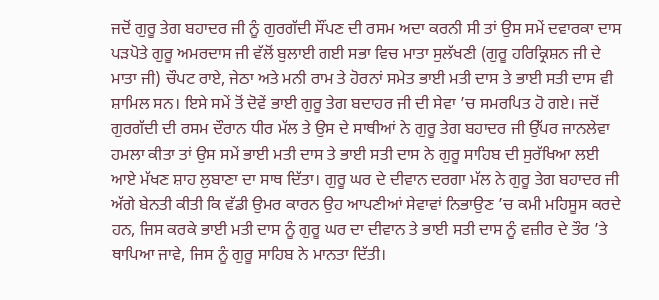ਜਦੋਂ ਗੁਰੂ ਤੇਗ ਬਹਾਦਰ ਜੀ ਨੂੰ ਗੁਰਗੱਦੀ ਸੌਂਪਣ ਦੀ ਰਸਮ ਅਦਾ ਕਰਨੀ ਸੀ ਤਾਂ ਉਸ ਸਮੇਂ ਦਵਾਰਕਾ ਦਾਸ ਪੜਪੋਤੇ ਗੁਰੂ ਅਮਰਦਾਸ ਜੀ ਵੱਲੋਂ ਬੁਲਾਈ ਗਈ ਸਭਾ ਵਿਚ ਮਾਤਾ ਸੁਲੱਖਣੀ (ਗੁਰੂ ਹਰਿਕ੍ਰਿਸ਼ਨ ਜੀ ਦੇ ਮਾਤਾ ਜੀ) ਚੌਪਟ ਰਾਏ, ਜੇਠਾ ਅਤੇ ਮਨੀ ਰਾਮ ਤੇ ਹੋਰਨਾਂ ਸਮੇਤ ਭਾਈ ਮਤੀ ਦਾਸ ਤੇ ਭਾਈ ਸਤੀ ਦਾਸ ਵੀ ਸ਼ਾਮਿਲ ਸਨ। ਇਸੇ ਸਮੇਂ ਤੋਂ ਦੋਵੇਂ ਭਾਈ ਗੁਰੂ ਤੇਗ ਬਦਾਹਰ ਜੀ ਦੀ ਸੇਵਾ ’ਚ ਸਮਰਪਿਤ ਹੋ ਗਏ। ਜਦੋਂ ਗੁਰਗੱਦੀ ਦੀ ਰਸਮ ਦੌਰਾਨ ਧੀਰ ਮੱਲ ਤੇ ਉਸ ਦੇ ਸਾਥੀਆਂ ਨੇ ਗੁਰੂ ਤੇਗ ਬਹਾਦਰ ਜੀ ਉੱਪਰ ਜਾਨਲੇਵਾ ਹਮਲਾ ਕੀਤਾ ਤਾਂ ਉਸ ਸਮੇਂ ਭਾਈ ਮਤੀ ਦਾਸ ਤੇ ਭਾਈ ਸਤੀ ਦਾਸ ਨੇ ਗੁਰੂ ਸਾਹਿਬ ਦੀ ਸੁਰੱਖਿਆ ਲਈ ਆਏ ਮੱਖਣ ਸ਼ਾਹ ਲੁਬਾਣਾ ਦਾ ਸਾਥ ਦਿੱਤਾ। ਗੁਰੂ ਘਰ ਦੇ ਦੀਵਾਨ ਦਰਗਾ ਮੱਲ ਨੇ ਗੁਰੂ ਤੇਗ ਬਹਾਦਰ ਜੀ ਅੱਗੇ ਬੇਨਤੀ ਕੀਤੀ ਕਿ ਵੱਡੀ ਉਮਰ ਕਾਰਨ ਉਹ ਆਪਣੀਆਂ ਸੇਵਾਵਾਂ ਨਿਭਾਉਣ ’ਚ ਕਮੀ ਮਹਿਸੂਸ ਕਰਦੇ ਹਨ, ਜਿਸ ਕਰਕੇ ਭਾਈ ਮਤੀ ਦਾਸ ਨੂੰ ਗੁਰੂ ਘਰ ਦਾ ਦੀਵਾਨ ਤੇ ਭਾਈ ਸਤੀ ਦਾਸ ਨੂੰ ਵਜ਼ੀਰ ਦੇ ਤੌਰ ’ਤੇ ਥਾਪਿਆ ਜਾਵੇ, ਜਿਸ ਨੂੰ ਗੁਰੂ ਸਾਹਿਬ ਨੇ ਮਾਨਤਾ ਦਿੱਤੀ।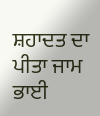ਸ਼ਹਾਦਤ ਦਾ ਪੀਤਾ ਜਾਮ
ਭਾਈ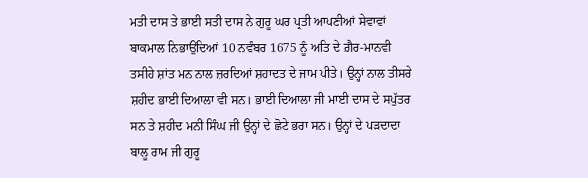ਮਤੀ ਦਾਸ ਤੇ ਭਾਈ ਸਤੀ ਦਾਸ ਨੇ ਗੁਰੂ ਘਰ ਪ੍ਰਤੀ ਆਪਣੀਆਂ ਸੇਵਾਵਾਂ ਬਾਕਮਾਲ ਨਿਭਾਉਂਦਿਆਂ 10 ਨਵੰਬਰ 1675 ਨੂੰ ਅਤਿ ਦੇ ਗ਼ੈਰ-ਮਾਨਵੀ ਤਸੀਹੇ ਸ਼ਾਂਤ ਮਨ ਨਾਲ ਜ਼ਰਦਿਆਂ ਸ਼ਹਾਦਤ ਦੇ ਜਾਮ ਪੀਤੇ। ਉਨ੍ਹਾਂ ਨਾਲ ਤੀਸਰੇ ਸ਼ਹੀਦ ਭਾਈ ਦਿਆਲਾ ਵੀ ਸਨ। ਭਾਈ ਦਿਆਲਾ ਜੀ ਮਾਈ ਦਾਸ ਦੇ ਸਪੁੱਤਰ ਸਨ ਤੇ ਸ਼ਹੀਦ ਮਨੀ ਸਿੰਘ ਜੀ ਉਨ੍ਹਾਂ ਦੇ ਛੋਟੇ ਭਰਾ ਸਨ। ਉਨ੍ਹਾਂ ਦੇ ਪੜਦਾਦਾ ਬਾਲੂ ਰਾਮ ਜੀ ਗੁਰੂ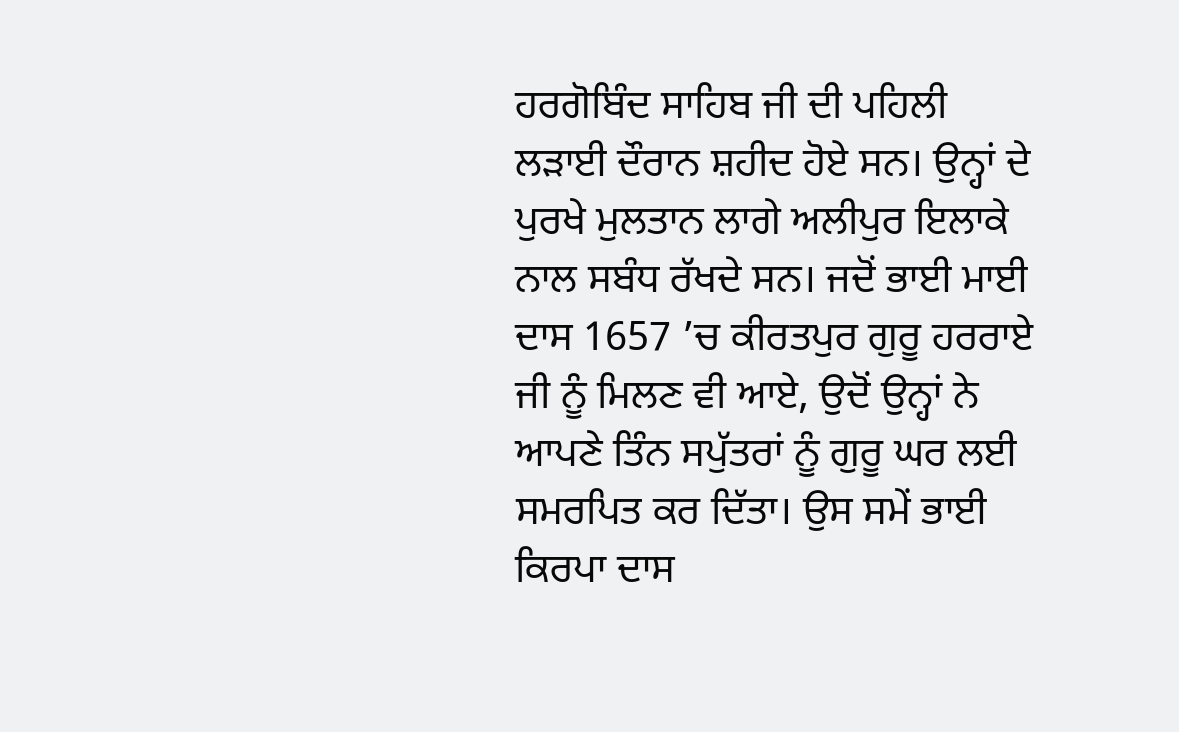ਹਰਗੋਬਿੰਦ ਸਾਹਿਬ ਜੀ ਦੀ ਪਹਿਲੀ ਲੜਾਈ ਦੌਰਾਨ ਸ਼ਹੀਦ ਹੋਏ ਸਨ। ਉਨ੍ਹਾਂ ਦੇ ਪੁਰਖੇ ਮੁਲਤਾਨ ਲਾਗੇ ਅਲੀਪੁਰ ਇਲਾਕੇ ਨਾਲ ਸਬੰਧ ਰੱਖਦੇ ਸਨ। ਜਦੋਂ ਭਾਈ ਮਾਈ ਦਾਸ 1657 ’ਚ ਕੀਰਤਪੁਰ ਗੁਰੂ ਹਰਰਾਏ ਜੀ ਨੂੰ ਮਿਲਣ ਵੀ ਆਏ, ਉਦੋਂ ਉਨ੍ਹਾਂ ਨੇ ਆਪਣੇ ਤਿੰਨ ਸਪੁੱਤਰਾਂ ਨੂੰ ਗੁਰੂ ਘਰ ਲਈ ਸਮਰਪਿਤ ਕਰ ਦਿੱਤਾ। ਉਸ ਸਮੇਂ ਭਾਈ ਕਿਰਪਾ ਦਾਸ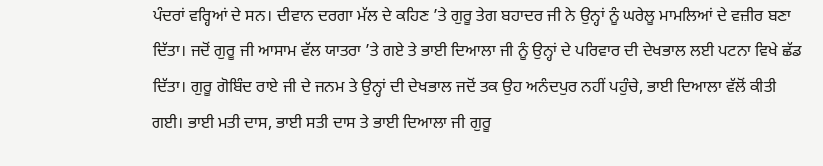ਪੰਦਰਾਂ ਵਰ੍ਹਿਆਂ ਦੇ ਸਨ। ਦੀਵਾਨ ਦਰਗਾ ਮੱਲ ਦੇ ਕਹਿਣ ’ਤੇ ਗੁਰੂ ਤੇਗ ਬਹਾਦਰ ਜੀ ਨੇ ਉਨ੍ਹਾਂ ਨੂੰ ਘਰੇਲੂ ਮਾਮਲਿਆਂ ਦੇ ਵਜ਼ੀਰ ਬਣਾ ਦਿੱਤਾ। ਜਦੋਂ ਗੁਰੂ ਜੀ ਆਸਾਮ ਵੱਲ ਯਾਤਰਾ ’ਤੇ ਗਏ ਤੇ ਭਾਈ ਦਿਆਲਾ ਜੀ ਨੂੰ ਉਨ੍ਹਾਂ ਦੇ ਪਰਿਵਾਰ ਦੀ ਦੇਖਭਾਲ ਲਈ ਪਟਨਾ ਵਿਖੇ ਛੱਡ ਦਿੱਤਾ। ਗੁਰੂ ਗੋਬਿੰਦ ਰਾਏ ਜੀ ਦੇ ਜਨਮ ਤੇ ਉਨ੍ਹਾਂ ਦੀ ਦੇਖਭਾਲ ਜਦੋਂ ਤਕ ਉਹ ਅਨੰਦਪੁਰ ਨਹੀਂ ਪਹੁੰਚੇ, ਭਾਈ ਦਿਆਲਾ ਵੱਲੋਂ ਕੀਤੀ ਗਈ। ਭਾਈ ਮਤੀ ਦਾਸ, ਭਾਈ ਸਤੀ ਦਾਸ ਤੇ ਭਾਈ ਦਿਆਲਾ ਜੀ ਗੁਰੂ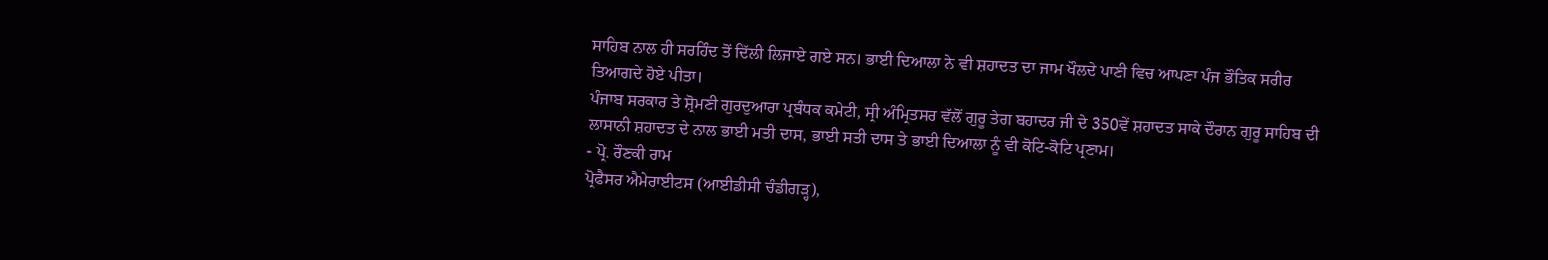ਸਾਹਿਬ ਨਾਲ ਹੀ ਸਰਹਿੰਦ ਤੋਂ ਦਿੱਲੀ ਲਿਜਾਏ ਗਏ ਸਨ। ਭਾਈ ਦਿਆਲਾ ਨੇ ਵੀ ਸ਼ਹਾਦਤ ਦਾ ਜਾਮ ਖੌਲਦੇ ਪਾਣੀ ਵਿਚ ਆਪਣਾ ਪੰਜ ਭੌਤਿਕ ਸਰੀਰ ਤਿਆਗਦੇ ਹੋਏ ਪੀਤਾ।
ਪੰਜਾਬ ਸਰਕਾਰ ਤੇ ਸ਼੍ਰੋਮਣੀ ਗੁਰਦੁਆਰਾ ਪ੍ਰਬੰਧਕ ਕਮੇਟੀ, ਸ੍ਰੀ ਅੰਮ੍ਰਿਤਸਰ ਵੱਲੋਂ ਗੁਰੂ ਤੇਗ ਬਹਾਦਰ ਜੀ ਦੇ 350ਵੇਂ ਸ਼ਹਾਦਤ ਸਾਕੇ ਦੌਰਾਨ ਗੁਰੂ ਸਾਹਿਬ ਦੀ ਲਾਸਾਨੀ ਸ਼ਹਾਦਤ ਦੇ ਨਾਲ ਭਾਈ ਮਤੀ ਦਾਸ, ਭਾਈ ਸਤੀ ਦਾਸ ਤੇ ਭਾਈ ਦਿਆਲਾ ਨੂੰ ਵੀ ਕੋਟਿ-ਕੋਟਿ ਪ੍ਰਣਾਮ।
- ਪ੍ਰੋ. ਰੌਣਕੀ ਰਾਮ
ਪ੍ਰੋਫੈਸਰ ਐਮੇਰਾਈਟਸ (ਆਈਡੀਸੀ ਚੰਡੀਗੜ੍ਹ),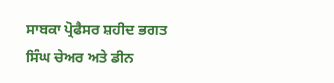ਸਾਬਕਾ ਪ੍ਰੋਫੈਸਰ ਸ਼ਹੀਦ ਭਗਤ ਸਿੰਘ ਚੇਅਰ ਅਤੇ ਡੀਨ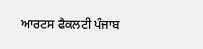ਆਰਟਸ ਫੈਕਲਟੀ ਪੰਜਾਬ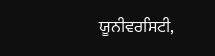ਯੂਨੀਵਰਸਿਟੀ,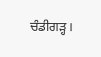ਚੰਡੀਗੜ੍ਹ।